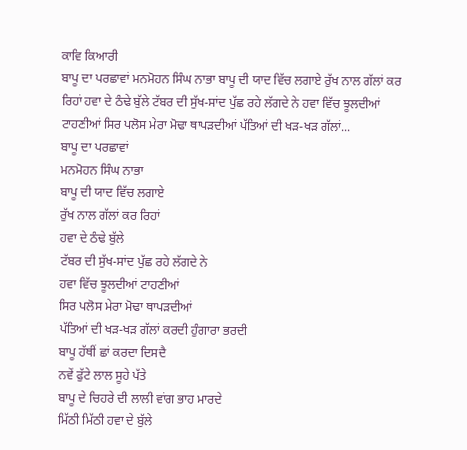ਕਾਵਿ ਕਿਆਰੀ
ਬਾਪੂ ਦਾ ਪਰਛਾਵਾਂ ਮਨਮੋਹਨ ਸਿੰਘ ਨਾਭਾ ਬਾਪੂ ਦੀ ਯਾਦ ਵਿੱਚ ਲਗਾਏ ਰੁੱਖ ਨਾਲ ਗੱਲਾਂ ਕਰ ਰਿਹਾਂ ਹਵਾ ਦੇ ਠੰਢੇ ਬੁੱਲੇ ਟੱਬਰ ਦੀ ਸੁੱਖ-ਸਾਂਦ ਪੁੱਛ ਰਹੇ ਲੱਗਦੇ ਨੇ ਹਵਾ ਵਿੱਚ ਝੂਲਦੀਆਂ ਟਾਹਣੀਆਂ ਸਿਰ ਪਲੋਸ ਮੇਰਾ ਮੋਢਾ ਥਾਪੜਦੀਆਂ ਪੱਤਿਆਂ ਦੀ ਖੜ-ਖੜ ਗੱਲਾਂ...
ਬਾਪੂ ਦਾ ਪਰਛਾਵਾਂ
ਮਨਮੋਹਨ ਸਿੰਘ ਨਾਭਾ
ਬਾਪੂ ਦੀ ਯਾਦ ਵਿੱਚ ਲਗਾਏ
ਰੁੱਖ ਨਾਲ ਗੱਲਾਂ ਕਰ ਰਿਹਾਂ
ਹਵਾ ਦੇ ਠੰਢੇ ਬੁੱਲੇ
ਟੱਬਰ ਦੀ ਸੁੱਖ-ਸਾਂਦ ਪੁੱਛ ਰਹੇ ਲੱਗਦੇ ਨੇ
ਹਵਾ ਵਿੱਚ ਝੂਲਦੀਆਂ ਟਾਹਣੀਆਂ
ਸਿਰ ਪਲੋਸ ਮੇਰਾ ਮੋਢਾ ਥਾਪੜਦੀਆਂ
ਪੱਤਿਆਂ ਦੀ ਖੜ-ਖੜ ਗੱਲਾਂ ਕਰਦੀ ਹੁੰਗਾਰਾ ਭਰਦੀ
ਬਾਪੂ ਹੱਥੀਂ ਛਾਂ ਕਰਦਾ ਦਿਸਦੈ
ਨਵੇਂ ਫੁੱਟੇ ਲਾਲ ਸੂਹੇ ਪੱਤੇ
ਬਾਪੂ ਦੇ ਚਿਹਰੇ ਦੀ ਲਾਲੀ ਵਾਂਗ ਭਾਹ ਮਾਰਦੇ
ਮਿੱਠੀ ਮਿੱਠੀ ਹਵਾ ਦੇ ਬੁੱਲੇ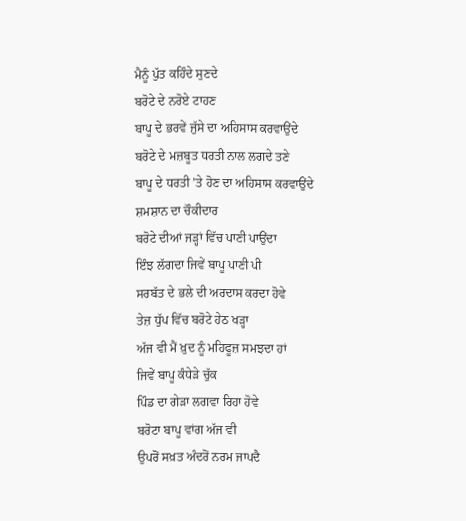ਮੈਨੂੰ ਪੁੱਤ ਕਹਿੰਦੇ ਸੁਣਦੇ
ਬਰੋਟੇ ਦੇ ਨਰੋਏ ਟਾਹਣ
ਬਾਪੂ ਦੇ ਭਰਵੇਂ ਜੁੱਸੇ ਦਾ ਅਹਿਸਾਸ ਕਰਵਾਉਂਦੇ
ਬਰੋਟੇ ਦੇ ਮਜ਼ਬੂਤ ਧਰਤੀ ਨਾਲ ਲਗਦੇ ਤਣੇ
ਬਾਪੂ ਦੇ ਧਰਤੀ ’ਤੇ ਹੋਣ ਦਾ ਅਹਿਸਾਸ ਕਰਵਾਉਂਦੇ
ਸ਼ਮਸ਼ਾਨ ਦਾ ਚੌਕੀਦਾਰ
ਬਰੋਟੇ ਦੀਆਂ ਜੜ੍ਹਾਂ ਵਿੱਚ ਪਾਣੀ ਪਾਉਂਦਾ
ਇੰਝ ਲੱਗਦਾ ਜਿਵੇਂ ਬਾਪੂ ਪਾਣੀ ਪੀ
ਸਰਬੱਤ ਦੇ ਭਲੇ ਦੀ ਅਰਦਾਸ ਕਰਦਾ ਹੋਵੇ
ਤੇਜ਼ ਧੁੱਪ ਵਿੱਚ ਬਰੋਟੇ ਹੇਠ ਖੜ੍ਹਾ
ਅੱਜ ਵੀ ਮੈਂ ਖ਼ੁਦ ਨੂੰ ਮਹਿਫੂਜ਼ ਸਮਝਦਾ ਹਾਂ
ਜਿਵੇਂ ਬਾਪੂ ਕੰਧੇੜੇ ਚੁੱਕ
ਪਿੰਡ ਦਾ ਗੇੜਾ ਲਗਵਾ ਰਿਹਾ ਹੋਵੇ
ਬਰੋਟਾ ਬਾਪੂ ਵਾਂਗ ਅੱਜ ਵੀ
ਉਪਰੋਂ ਸਖ਼ਤ ਅੰਦਰੋਂ ਨਰਮ ਜਾਪਦੈ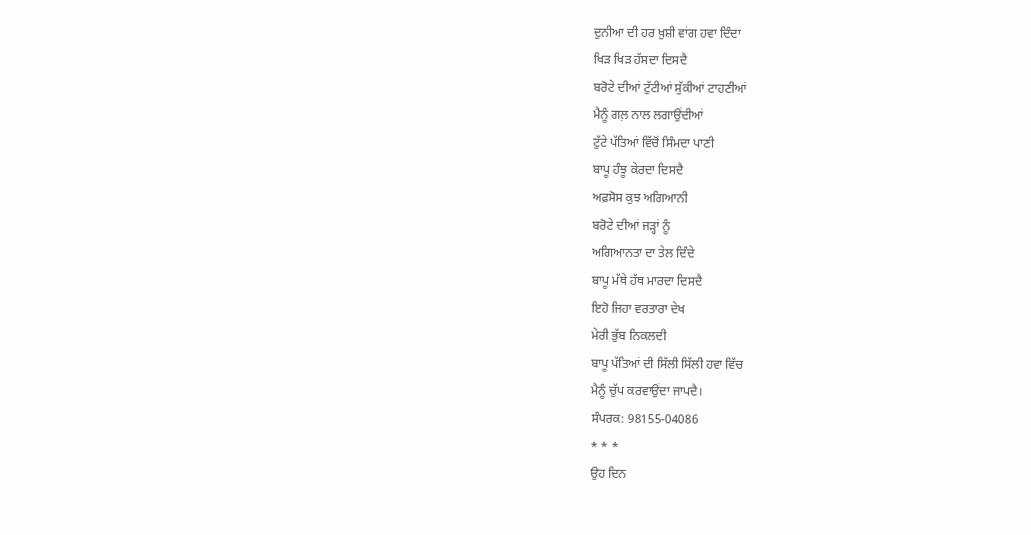ਦੁਨੀਆ ਦੀ ਹਰ ਖ਼ੁਸ਼ੀ ਵਾਂਗ ਹਵਾ ਦਿੰਦਾ
ਖਿੜ ਖਿੜ ਹੱਸਦਾ ਦਿਸਦੈ
ਬਰੋਟੇ ਦੀਆਂ ਟੁੱਟੀਆਂ ਸੁੱਕੀਆਂ ਟਾਹਣੀਆਂ
ਮੈਨੂੰ ਗਲ਼ ਨਾਲ ਲਗਾਉਂਦੀਆਂ
ਟੁੱਟੇ ਪੱਤਿਆਂ ਵਿੱਚੋਂ ਸਿੰਮਦਾ ਪਾਣੀ
ਬਾਪੂ ਹੰਝੂ ਕੇਰਦਾ ਦਿਸਦੈ
ਅਫ਼ਸੋਸ ਕੁਝ ਅਗਿਆਨੀ
ਬਰੋਟੇ ਦੀਆਂ ਜੜ੍ਹਾਂ ਨੂੰ
ਅਗਿਆਨਤਾ ਦਾ ਤੇਲ ਦਿੰਦੇ
ਬਾਪੂ ਮੱਥੇ ਹੱਥ ਮਾਰਦਾ ਦਿਸਦੈ
ਇਹੋ ਜਿਹਾ ਵਰਤਾਰਾ ਦੇਖ
ਮੇਰੀ ਭੁੱਬ ਨਿਕਲਦੀ
ਬਾਪੂ ਪੱਤਿਆਂ ਦੀ ਸਿੱਲੀ ਸਿੱਲੀ ਹਵਾ ਵਿੱਚ
ਮੈਨੂੰ ਚੁੱਪ ਕਰਵਾਉਂਦਾ ਜਾਪਦੈ।
ਸੰਪਰਕ: 98155-04086
* * *
ਉਹ ਦਿਨ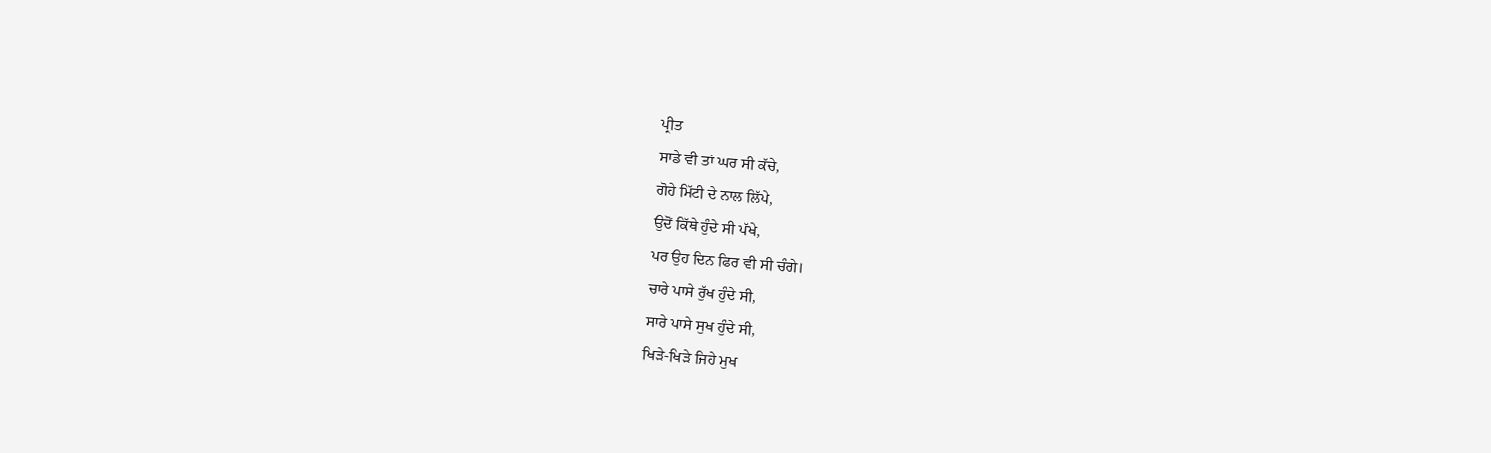ਪ੍ਰੀਤ
ਸਾਡੇ ਵੀ ਤਾਂ ਘਰ ਸੀ ਕੱਚੇ,
ਗੋਹੇ ਮਿੱਟੀ ਦੇ ਨਾਲ ਲਿੱਪੇ,
ਉਦੋਂ ਕਿੱਥੇ ਹੁੰਦੇ ਸੀ ਪੱਖੇ,
ਪਰ ਉਹ ਦਿਨ ਫਿਰ ਵੀ ਸੀ ਚੰਗੇ।
ਚਾਰੇ ਪਾਸੇ ਰੁੱਖ ਹੁੰਦੇ ਸੀ,
ਸਾਰੇ ਪਾਸੇ ਸੁਖ ਹੁੰਦੇ ਸੀ,
ਖਿੜੇ-ਖਿੜੇ ਜਿਹੇ ਮੁਖ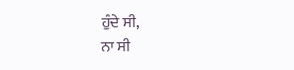ਹੁੰਦੇ ਸੀ,
ਨਾ ਸੀ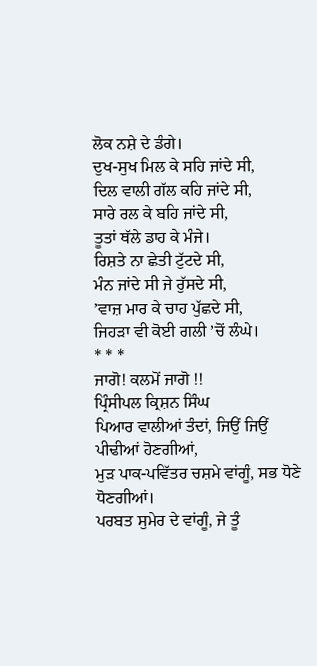ਲੋਕ ਨਸ਼ੇ ਦੇ ਡੰਗੇ।
ਦੁਖ-ਸੁਖ ਮਿਲ ਕੇ ਸਹਿ ਜਾਂਦੇ ਸੀ,
ਦਿਲ ਵਾਲੀ ਗੱਲ ਕਹਿ ਜਾਂਦੇ ਸੀ,
ਸਾਰੇ ਰਲ ਕੇ ਬਹਿ ਜਾਂਦੇ ਸੀ,
ਤੂਤਾਂ ਥੱਲੇ ਡਾਹ ਕੇ ਮੰਜੇ।
ਰਿਸ਼ਤੇ ਨਾ ਛੇਤੀ ਟੁੱਟਦੇ ਸੀ,
ਮੰਨ ਜਾਂਦੇ ਸੀ ਜੇ ਰੁੱਸਦੇ ਸੀ,
’ਵਾਜ਼ ਮਾਰ ਕੇ ਚਾਹ ਪੁੱਛਦੇ ਸੀ,
ਜਿਹੜਾ ਵੀ ਕੋਈ ਗਲੀ ’ਚੋਂ ਲੰਘੇ।
* * *
ਜਾਗੋ! ਕਲਮੋਂ ਜਾਗੋ !!
ਪ੍ਰਿੰਸੀਪਲ ਕ੍ਰਿਸ਼ਨ ਸਿੰਘ
ਪਿਆਰ ਵਾਲੀਆਂ ਤੰਦਾਂ, ਜਿਉਂ ਜਿਉਂ ਪੀਢੀਆਂ ਹੋਣਗੀਆਂ,
ਮੁੜ ਪਾਕ-ਪਵਿੱਤਰ ਚਸ਼ਮੇ ਵਾਂਗੂੰ, ਸਭ ਧੋਣੇ ਧੋਣਗੀਆਂ।
ਪਰਬਤ ਸੁਮੇਰ ਦੇ ਵਾਂਗੂੰ, ਜੇ ਤੂੰ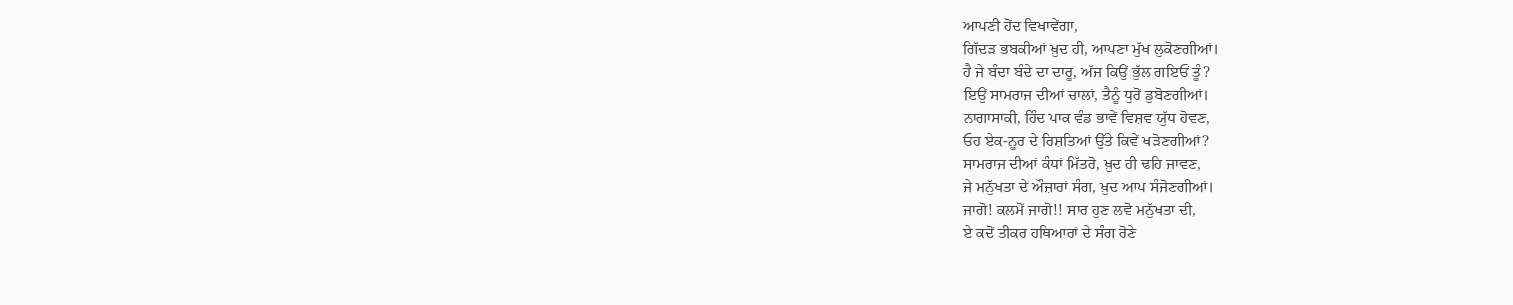ਆਪਣੀ ਹੋਂਦ ਵਿਖਾਵੇਂਗਾ,
ਗਿੱਦੜ ਭਬਕੀਆਂ ਖ਼ੁਦ ਹੀ, ਆਪਣਾ ਮੁੱਖ ਲੁਕੋਣਗੀਆਂ।
ਹੈ ਜੇ ਬੰਦਾ ਬੰਦੇ ਦਾ ਦਾਰੂ, ਅੱਜ ਕਿਉਂ ਭੁੱਲ ਗਇਓਂ ਤੂੰ?
ਇਉਂ ਸਾਮਰਾਜ ਦੀਆਂ ਚਾਲਾਂ, ਤੈਨੂੰ ਧੁਰੋਂ ਡੁਬੋਣਗੀਆਂ।
ਨਾਗਾਸਾਕੀ, ਹਿੰਦ ਪਾਕ ਵੰਡ ਭਾਵੇਂ ਵਿਸ਼ਵ ਯੁੱਧ ਹੋਵਣ,
ਓਹ ਏਕ-ਨੂਰ ਦੇ ਰਿਸ਼ਤਿਆਂ ਉੱਤੇ ਕਿਵੇਂ ਖੜੋਣਗੀਆਂ?
ਸਾਮਰਾਜ ਦੀਆਂ ਕੰਧਾਂ ਮਿੱਤਰੋ, ਖ਼ੁਦ ਹੀ ਢਹਿ ਜਾਵਣ,
ਜੇ ਮਨੁੱਖਤਾ ਦੇ ਔਜ਼ਾਰਾਂ ਸੰਗ, ਖ਼ੁਦ ਆਪ ਸੰਜੋਣਗੀਆਂ।
ਜਾਗੋ! ਕਲਮੋਂ ਜਾਗੋ!! ਸਾਰ ਹੁਣ ਲਵੋ ਮਨੁੱਖਤਾ ਦੀ,
ਏ ਕਦੋਂ ਤੀਕਰ ਹਥਿਆਰਾਂ ਦੇ ਸੰਗ ਰੋਣੇ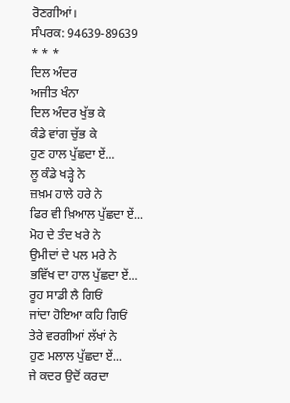ਰੋਣਗੀਆਂ।
ਸੰਪਰਕ: 94639-89639
* * *
ਦਿਲ ਅੰਦਰ
ਅਜੀਤ ਖੰਨਾ
ਦਿਲ ਅੰਦਰ ਖੁੱਭ ਕੇ
ਕੰਡੇ ਵਾਂਗ ਚੁੱਭ ਕੇ
ਹੁਣ ਹਾਲ ਪੁੱਛਦਾ ਏਂ...
ਲੂ ਕੰਡੇ ਖੜ੍ਹੇ ਨੇ
ਜ਼ਖ਼ਮ ਹਾਲੇ ਹਰੇ ਨੇ
ਫਿਰ ਵੀ ਖ਼ਿਆਲ ਪੁੱਛਦਾ ਏਂ...
ਮੋਹ ਦੇ ਤੰਦ ਖਰੇ ਨੇ
ਉਮੀਦਾਂ ਦੇ ਪਲ ਮਰੇ ਨੇ
ਭਵਿੱਖ ਦਾ ਹਾਲ ਪੁੱਛਦਾ ਏਂ...
ਰੂਹ ਸਾਡੀ ਲੈ ਗਿਓਂ
ਜਾਂਦਾ ਹੋਇਆ ਕਹਿ ਗਿਓਂ
ਤੇਰੇ ਵਰਗੀਆਂ ਲੱਖਾਂ ਨੇ
ਹੁਣ ਮਲਾਲ ਪੁੱਛਦਾ ਏਂ...
ਜੇ ਕਦਰ ਉਦੋਂ ਕਰਦਾ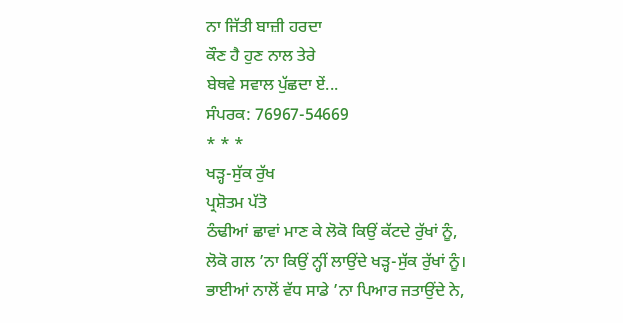ਨਾ ਜਿੱਤੀ ਬਾਜ਼ੀ ਹਰਦਾ
ਕੌਣ ਹੈ ਹੁਣ ਨਾਲ ਤੇਰੇ
ਬੇਥਵੇ ਸਵਾਲ ਪੁੱਛਦਾ ਏਂ...
ਸੰਪਰਕ: 76967-54669
* * *
ਖੜ੍ਹ-ਸੁੱਕ ਰੁੱਖ
ਪ੍ਰਸ਼ੋਤਮ ਪੱਤੋ
ਠੰਢੀਆਂ ਛਾਵਾਂ ਮਾਣ ਕੇ ਲੋਕੋ ਕਿਉਂ ਕੱਟਦੇ ਰੁੱਖਾਂ ਨੂੰ,
ਲੋਕੋ ਗਲ ’ਨਾ ਕਿਉਂ ਨ੍ਹੀਂ ਲਾਉਂਦੇ ਖੜ੍ਹ-ਸੁੱਕ ਰੁੱਖਾਂ ਨੂੰ।
ਭਾਈਆਂ ਨਾਲੋਂ ਵੱਧ ਸਾਡੇ ’ਨਾ ਪਿਆਰ ਜਤਾਉਂਦੇ ਨੇ,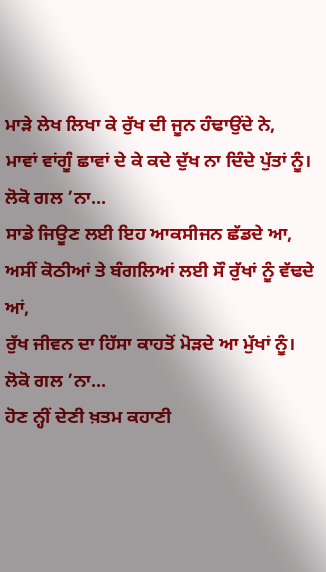ਮਾੜੇ ਲੇਖ ਲਿਖਾ ਕੇ ਰੁੱਖ ਦੀ ਜੂਨ ਹੰਢਾਉਂਦੇ ਨੇ,
ਮਾਵਾਂ ਵਾਂਗੂੰ ਛਾਵਾਂ ਦੇ ਕੇ ਕਦੇ ਦੁੱਖ ਨਾ ਦਿੰਦੇ ਪੁੱਤਾਂ ਨੂੰ।
ਲੋਕੋ ਗਲ ’ਨਾ...
ਸਾਡੇ ਜਿਊਣ ਲਈ ਇਹ ਆਕਸੀਜਨ ਛੱਡਦੇ ਆ,
ਅਸੀਂ ਕੋਠੀਆਂ ਤੇ ਬੰਗਲਿਆਂ ਲਈ ਸੌ ਰੁੱਖਾਂ ਨੂੰ ਵੱਢਦੇ ਆਂ,
ਰੁੱਖ ਜੀਵਨ ਦਾ ਹਿੱਸਾ ਕਾਹਤੋਂ ਮੋੜਦੇ ਆ ਮੁੱਖਾਂ ਨੂੰ।
ਲੋਕੋ ਗਲ ’ਨਾ...
ਹੋਣ ਨ੍ਹੀਂ ਦੇਣੀ ਖ਼ਤਮ ਕਹਾਣੀ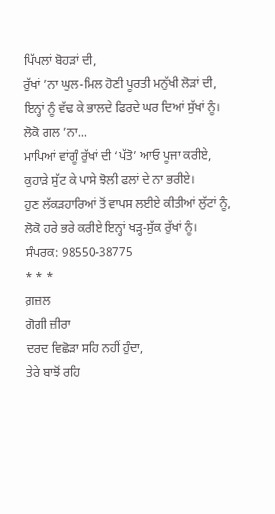ਪਿੱਪਲਾਂ ਬੋਹੜਾਂ ਦੀ,
ਰੁੱਖਾਂ ’ਨਾ ਘੁਲ-ਮਿਲ ਹੋਣੀ ਪੂਰਤੀ ਮਨੁੱਖੀ ਲੋੜਾਂ ਦੀ,
ਇਨ੍ਹਾਂ ਨੂੰ ਵੱਢ ਕੇ ਭਾਲਦੇ ਫਿਰਦੇ ਘਰ ਦਿਆਂ ਸੁੱਖਾਂ ਨੂੰ।
ਲੋਕੋ ਗਲ ’ਨਾ...
ਮਾਪਿਆਂ ਵਾਂਗੂੰ ਰੁੱਖਾਂ ਦੀ ‘ਪੱਤੋ’ ਆਓ ਪੂਜਾ ਕਰੀਏ,
ਕੁਹਾੜੇ ਸੁੱਟ ਕੇ ਪਾਸੇ ਝੋਲੀ ਫਲਾਂ ਦੇ ਨਾ ਭਰੀਏ।
ਹੁਣ ਲੱਕੜਹਾਰਿਆਂ ਤੋਂ ਵਾਪਸ ਲਈਏ ਕੀਤੀਆਂ ਲੁੱਟਾਂ ਨੂੰ,
ਲੋਕੋ ਹਰੇ ਭਰੇ ਕਰੀਏ ਇਨ੍ਹਾਂ ਖੜ੍ਹ-ਸੁੱਕ ਰੁੱਖਾਂ ਨੂੰ।
ਸੰਪਰਕ: 98550-38775
* * *
ਗ਼ਜ਼ਲ
ਗੋਗੀ ਜ਼ੀਰਾ
ਦਰਦ ਵਿਛੋੜਾ ਸਹਿ ਨਹੀਂ ਹੁੰਦਾ,
ਤੇਰੇ ਬਾਝੋਂ ਰਹਿ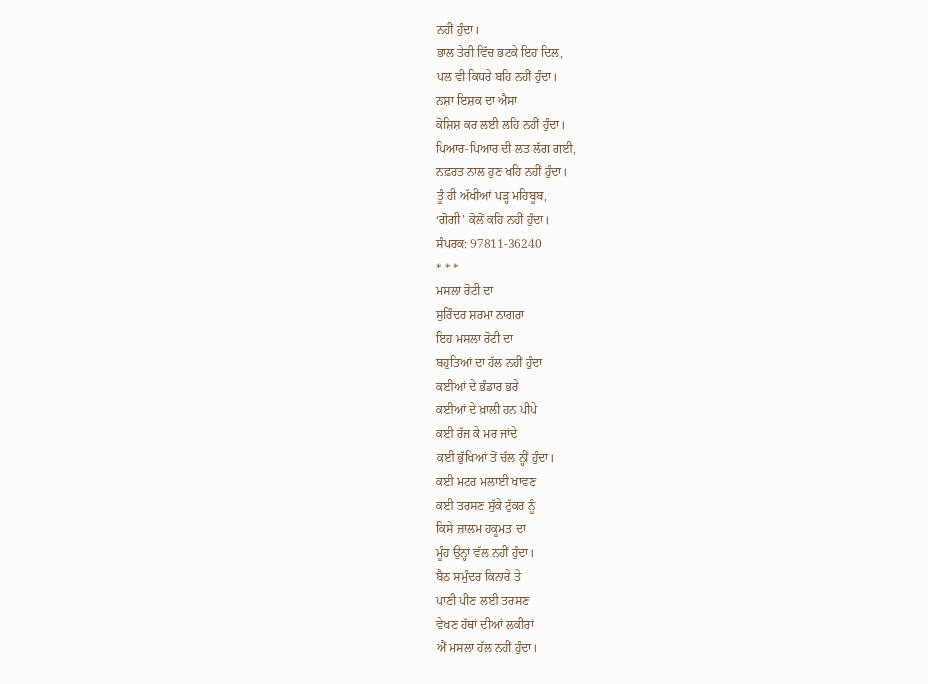ਨਹੀਂ ਹੁੰਦਾ।
ਭਾਲ ਤੇਰੀ ਵਿੱਚ ਭਟਕੇ ਇਹ ਦਿਲ,
ਪਲ ਵੀ ਕਿਧਰੇ ਬਹਿ ਨਹੀਂ ਹੁੰਦਾ।
ਨਸ਼ਾ ਇਸ਼ਕ ਦਾ ਐਸਾ
ਕੋਸ਼ਿਸ਼ ਕਰ ਲਈ ਲਹਿ ਨਹੀਂ ਹੁੰਦਾ।
ਪਿਆਰ-ਪਿਆਰ ਦੀ ਲਤ ਲੱਗ ਗਈ,
ਨਫ਼ਰਤ ਨਾਲ ਹੁਣ ਖਹਿ ਨਹੀਂ ਹੁੰਦਾ।
ਤੂੰ ਹੀ ਅੱਖੀਆਂ ਪੜ੍ਹ ਮਹਿਬੂਬ,
‘ਗੋਗੀ’ ਕੋਲੋਂ ਕਹਿ ਨਹੀਂ ਹੁੰਦਾ।
ਸੰਪਰਕ: 97811-36240
* * *
ਮਸਲਾ ਰੋਟੀ ਦਾ
ਸੁਰਿੰਦਰ ਸ਼ਰਮਾ ਨਾਗਰਾ
ਇਹ ਮਸਲਾ ਰੋਟੀ ਦਾ
ਬਹੁਤਿਆਂ ਦਾ ਹੱਲ ਨਹੀਂ ਹੁੰਦਾ
ਕਈਆਂ ਦੇ ਭੰਡਾਰ ਭਰੇ
ਕਈਆਂ ਦੇ ਖ਼ਾਲੀ ਹਨ ਪੀਪੇ
ਕਈ ਰੱਜ ਕੇ ਮਰ ਜਾਂਦੇ
ਕਈ ਭੁੱਖਿਆਂ ਤੋਂ ਚੱਲ ਨ੍ਹੀਂ ਹੁੰਦਾ।
ਕਈ ਮਟਰ ਮਲਾਈ ਖਾਵਣ
ਕਈ ਤਰਸਣ ਸੁੱਕੇ ਟੁੱਕਰ ਨੂੰ
ਕਿਸੇ ਜ਼ਾਲਮ ਹਕੂਮਤ ਦਾ
ਮੂੰਹ ਉਨ੍ਹਾਂ ਵੱਲ ਨਹੀਂ ਹੁੰਦਾ।
ਬੈਠ ਸਮੁੰਦਰ ਕਿਨਾਰੇ ਤੇ
ਪਾਣੀ ਪੀਣ ਲਈ ਤਰਸਣ
ਵੇਖਣ ਹੱਥਾਂ ਦੀਆਂ ਲਕੀਰਾਂ
ਐਂ ਮਸਲਾ ਹੱਲ ਨਹੀਂ ਹੁੰਦਾ।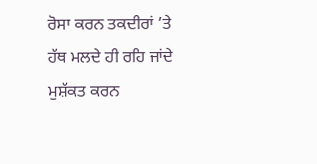ਰੋਸਾ ਕਰਨ ਤਕਦੀਰਾਂ ’ਤੇ
ਹੱਥ ਮਲਦੇ ਹੀ ਰਹਿ ਜਾਂਦੇ
ਮੁਸ਼ੱਕਤ ਕਰਨ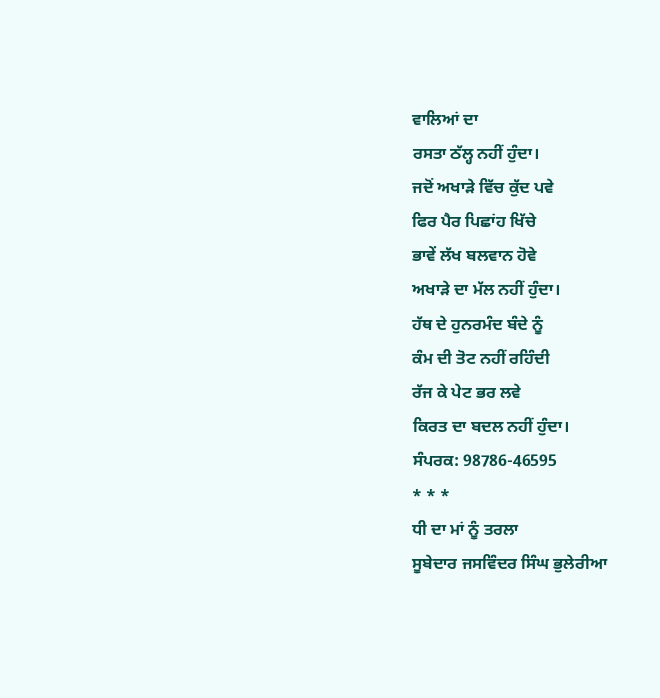ਵਾਲਿਆਂ ਦਾ
ਰਸਤਾ ਠੱਲ੍ਹ ਨਹੀਂ ਹੁੰਦਾ।
ਜਦੋਂ ਅਖਾੜੇ ਵਿੱਚ ਕੁੱਦ ਪਵੇ
ਫਿਰ ਪੈਰ ਪਿਛਾਂਹ ਖਿੱਚੇ
ਭਾਵੇਂ ਲੱਖ ਬਲਵਾਨ ਹੋਵੇ
ਅਖਾੜੇ ਦਾ ਮੱਲ ਨਹੀਂ ਹੁੰਦਾ।
ਹੱਥ ਦੇ ਹੁਨਰਮੰਦ ਬੰਦੇ ਨੂੰ
ਕੰਮ ਦੀ ਤੋਟ ਨਹੀਂ ਰਹਿੰਦੀ
ਰੱਜ ਕੇ ਪੇਟ ਭਰ ਲਵੇ
ਕਿਰਤ ਦਾ ਬਦਲ ਨਹੀਂ ਹੁੰਦਾ।
ਸੰਪਰਕ: 98786-46595
* * *
ਧੀ ਦਾ ਮਾਂ ਨੂੰ ਤਰਲਾ
ਸੂਬੇਦਾਰ ਜਸਵਿੰਦਰ ਸਿੰਘ ਭੁਲੇਰੀਆ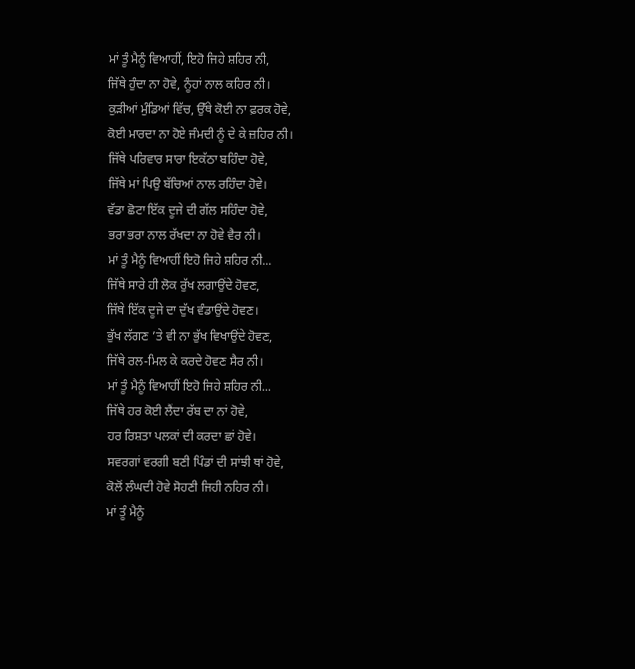ਮਾਂ ਤੂੰ ਮੈਨੂੰ ਵਿਆਹੀਂ, ਇਹੋ ਜਿਹੇ ਸ਼ਹਿਰ ਨੀ,
ਜਿੱਥੇ ਹੁੰਦਾ ਨਾ ਹੋਵੇ, ਨੂੰਹਾਂ ਨਾਲ ਕਹਿਰ ਨੀ।
ਕੁੜੀਆਂ ਮੁੰਡਿਆਂ ਵਿੱਚ, ਉੱਥੇ ਕੋਈ ਨਾ ਫ਼ਰਕ ਹੋਵੇ,
ਕੋਈ ਮਾਰਦਾ ਨਾ ਹੋਏ ਜੰਮਦੀ ਨੂੰ ਦੇ ਕੇ ਜ਼ਹਿਰ ਨੀ।
ਜਿੱਥੇ ਪਰਿਵਾਰ ਸਾਰਾ ਇਕੱਠਾ ਬਹਿੰਦਾ ਹੋਵੇ,
ਜਿੱਥੇ ਮਾਂ ਪਿਉ ਬੱਚਿਆਂ ਨਾਲ ਰਹਿੰਦਾ ਹੋਵੇ।
ਵੱਡਾ ਛੋਟਾ ਇੱਕ ਦੂਜੇ ਦੀ ਗੱਲ ਸਹਿੰਦਾ ਹੋਵੇ,
ਭਰਾ ਭਰਾ ਨਾਲ ਰੱਖਦਾ ਨਾ ਹੋਵੇ ਵੈਰ ਨੀ।
ਮਾਂ ਤੂੰ ਮੈਨੂੰ ਵਿਆਹੀਂ ਇਹੋ ਜਿਹੇ ਸ਼ਹਿਰ ਨੀ...
ਜਿੱਥੇ ਸਾਰੇ ਹੀ ਲੋਕ ਰੁੱਖ ਲਗਾਉਂਦੇ ਹੋਵਣ,
ਜਿੱਥੇ ਇੱਕ ਦੂਜੇ ਦਾ ਦੁੱਖ ਵੰਡਾਉਂਦੇ ਹੋਵਣ।
ਭੁੱਖ ਲੱਗਣ ’ਤੇ ਵੀ ਨਾ ਭੁੱਖ ਵਿਖਾਉਂਦੇ ਹੋਵਣ,
ਜਿੱਥੇ ਰਲ-ਮਿਲ ਕੇ ਕਰਦੇ ਹੋਵਣ ਸੈਰ ਨੀ।
ਮਾਂ ਤੂੰ ਮੈਨੂੰ ਵਿਆਹੀਂ ਇਹੋ ਜਿਹੇ ਸ਼ਹਿਰ ਨੀ...
ਜਿੱਥੇ ਹਰ ਕੋਈ ਲੈਂਦਾ ਰੱਬ ਦਾ ਨਾਂ ਹੋਵੇ,
ਹਰ ਰਿਸ਼ਤਾ ਪਲਕਾਂ ਦੀ ਕਰਦਾ ਛਾਂ ਹੋਵੇ।
ਸਵਰਗਾਂ ਵਰਗੀ ਬਣੀ ਪਿੰਡਾਂ ਦੀ ਸਾਂਝੀ ਥਾਂ ਹੋਵੇ,
ਕੋਲੋਂ ਲੰਘਦੀ ਹੋਵੇ ਸੋਹਣੀ ਜਿਹੀ ਨਹਿਰ ਨੀ।
ਮਾਂ ਤੂੰ ਮੈਨੂੰ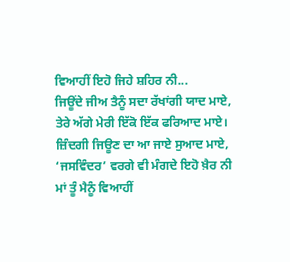ਵਿਆਹੀਂ ਇਹੋ ਜਿਹੇ ਸ਼ਹਿਰ ਨੀ...
ਜਿਊਂਦੇ ਜੀਅ ਤੈਨੂੰ ਸਦਾ ਰੱਖਾਂਗੀ ਯਾਦ ਮਾਏ,
ਤੇਰੇ ਅੱਗੇ ਮੇਰੀ ਇੱਕੋ ਇੱਕ ਫਰਿਆਦ ਮਾਏ।
ਜ਼ਿੰਦਗੀ ਜਿਊਣ ਦਾ ਆ ਜਾਏ ਸੁਆਦ ਮਾਏ,
‘ਜਸਵਿੰਦਰ’ ਵਰਗੇ ਵੀ ਮੰਗਦੇ ਇਹੋ ਖ਼ੈਰ ਨੀ
ਮਾਂ ਤੂੰ ਮੈਨੂੰ ਵਿਆਹੀਂ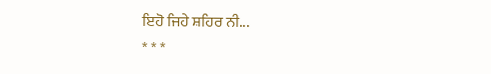ਇਹੋ ਜਿਹੇ ਸ਼ਹਿਰ ਨੀ...
* * *